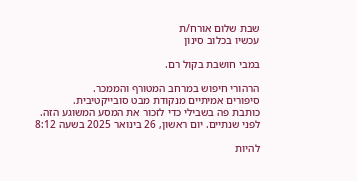שבת שלום אורח/ת
עכשיו בכלוב סינון

במבי חושבת בקול רם.

הרהורי חיפוש במרחב המטורף והממכר.
סיפורים אמיתיים מנקודת מבט סובייקטיבית.
כותבת פה בשבילי כדי לזכור את המסע המשוגע הזה.
לפני שנתיים. יום ראשון, 26 בינואר 2025 בשעה 8:12

להיות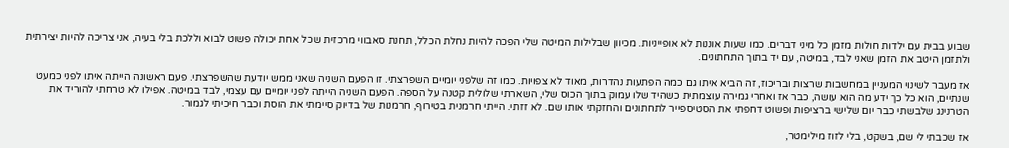שבוע בבית עם ילדות חולות מזמן כל מיני דברים. כמו שעות אוננות לא אופייניות. מכיוון שבלילות המיטה שלי הפכה להיות נחלת הכלל, תחנת סאבווי מרכזית שכל אחת יכולה פשוט לבוא וללכת בלי בעיה, אני צריכה להיות יצירתית ולתזמן היטב את הזמן שאני לבד, במיטה, עם יד בתוך התחתונים.

אז מעבר לשינוי המעניין במחשבות שרצות ובריכוז, זה הביא איתו גם כמה הפתעות נהדרות, מאוד לא צפויות. כמו זה שלפני יומיים השפרצתי. זו הפעם השניה שאני ממש יודעת שהשפרצתי. פעם ראשונה הייתה איתו לפני כמעט שנתיים, הוא כל כך ידע מה הוא עושה, כבר אז ואחרי גמירה עוצמתית כשהיד שלו עמוק בתוך הכוס שלי, השארתי שלולית קטנה על הספה. הפעם השניה הייתה לפני יומיים עם עצמי, לבד במיטה. אפילו לא טרחתי להוריד את הטרנינג שלבשתי כבר יום שלישי ברציפות ופשוט דחפתי את הסטיספייר לתחתונים והחזקתי אותו שם. לא זזתי. הייתי חרמנית בטירוף, חרמנות של בדיוק סיימתי את הוסת וכבר חיכיתי לגמור.

אז שכבתי לי שם, בשקט, בלי לזוז מילימטר,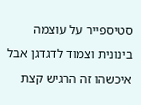סטיספייר על עוצמה בינונית וצמוד לדגדגן אבל איכשהו זה הרגיש קצת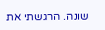שונה. הרגשתי את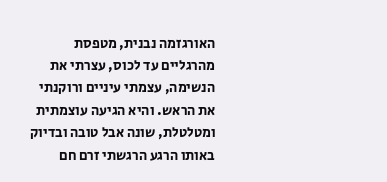האורגזמה נבנית, מטפסת מהרגליים עד לכוס, עצרתי את הנשימה, עצמתי עיניים ורוקנתי את הראש. והיא הגיעה עוצמתית ומטלטלת, שונה אבל טובה ובדיוק באותו הרגע הרגשתי זרם חם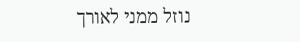נוזל ממני לאורך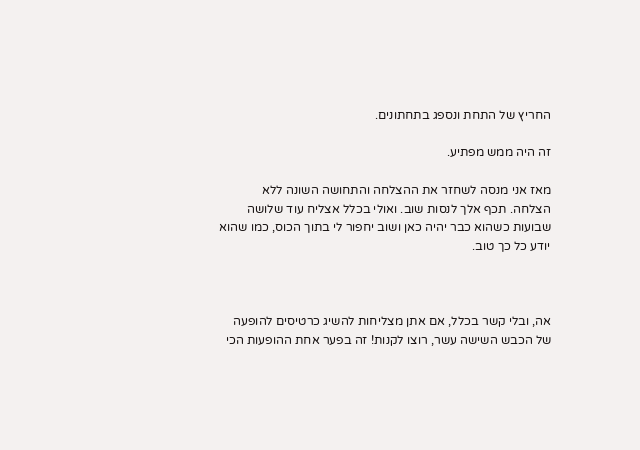החריץ של התחת ונספג בתחתונים.

זה היה ממש מפתיע.

מאז אני מנסה לשחזר את ההצלחה והתחושה השונה ללא הצלחה. תכף אלך לנסות שוב. ואולי בכלל אצליח עוד שלושה שבועות כשהוא כבר יהיה כאן ושוב יחפור לי בתוך הכוס, כמו שהוא יודע כל כך טוב.



אה, ובלי קשר בכלל, אם אתן מצליחות להשיג כרטיסים להופעה של הכבש השישה עשר, רוצו לקנות! זה בפער אחת ההופעות הכי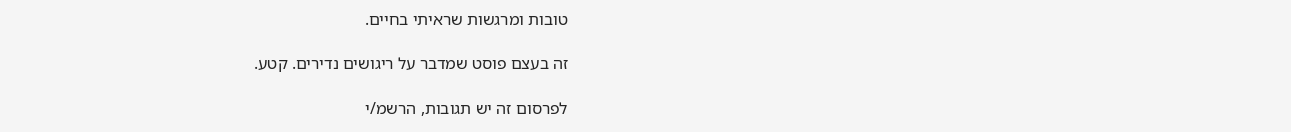טובות ומרגשות שראיתי בחיים.

זה בעצם פוסט שמדבר על ריגושים נדירים. קטע.

לפרסום זה יש תגובות, הרשמ/י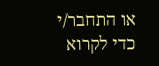או התחבר/י כדי לקרוא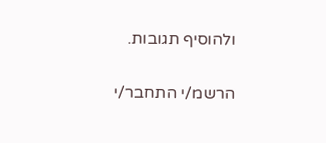ולהוסיף תגובות.

הרשמ/י התחבר/י